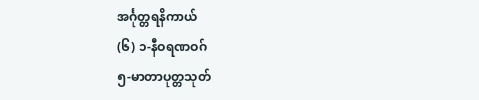အင်္ဂုတ္တရနိကာယ်
(၆) ၁-နီဝရဏဝဂ်
၅-မာတာပုတ္တသုတ်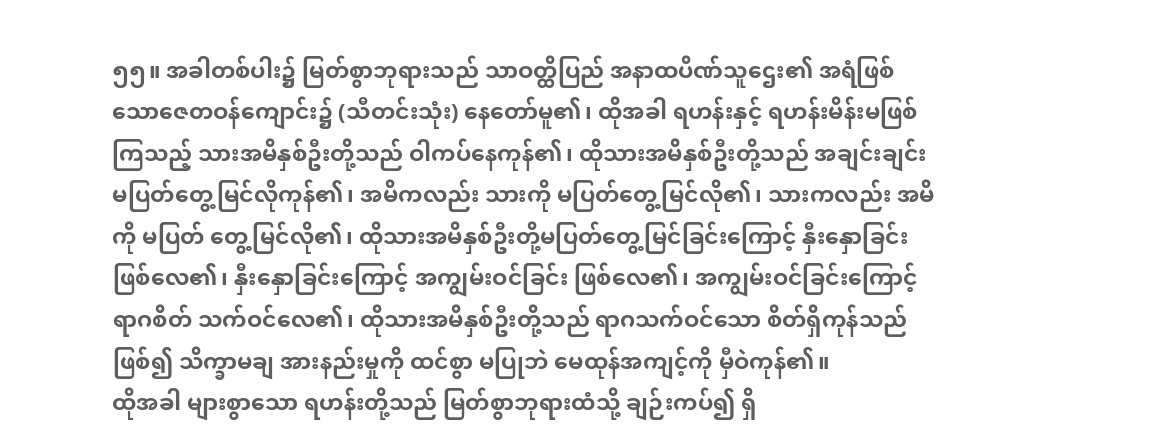၅၅။ အခါတစ်ပါး၌ မြတ်စွာဘုရားသည် သာဝတ္ထိပြည် အနာထပိဏ်သူဌေး၏ အရံဖြစ်သောဇေတဝန်ကျောင်း၌ (သီတင်းသုံး) နေတော်မူ၏၊ ထိုအခါ ရဟန်းနှင့် ရဟန်းမိန်းမဖြစ်ကြသည့် သားအမိနှစ်ဦးတို့သည် ဝါကပ်နေကုန်၏၊ ထိုသားအမိနှစ်ဦးတို့သည် အချင်းချင်း မပြတ်တွေ့မြင်လိုကုန်၏၊ အမိကလည်း သားကို မပြတ်တွေ့မြင်လို၏၊ သားကလည်း အမိကို မပြတ် တွေ့မြင်လို၏၊ ထိုသားအမိနှစ်ဦးတို့မပြတ်တွေ့မြင်ခြင်းကြောင့် နှီးနှောခြင်း ဖြစ်လေ၏၊ နှီးနှောခြင်းကြောင့် အကျွမ်းဝင်ခြင်း ဖြစ်လေ၏၊ အကျွမ်းဝင်ခြင်းကြောင့် ရာဂစိတ် သက်ဝင်လေ၏၊ ထိုသားအမိနှစ်ဦးတို့သည် ရာဂသက်ဝင်သော စိတ်ရှိကုန်သည်ဖြစ်၍ သိက္ခာမချ အားနည်းမှုကို ထင်စွာ မပြုဘဲ မေထုန်အကျင့်ကို မှီဝဲကုန်၏။
ထိုအခါ များစွာသော ရဟန်းတို့သည် မြတ်စွာဘုရားထံသို့ ချဉ်းကပ်၍ ရှိ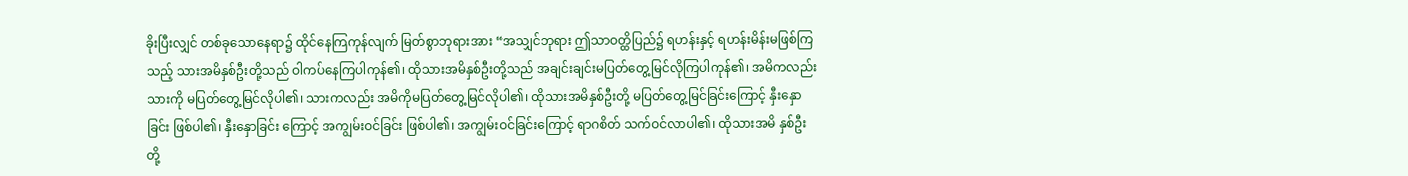ခိုးပြီးလျှင် တစ်ခုသောနေရာ၌ ထိုင်နေကြကုန်လျက် မြတ်စွာဘုရားအား “အသျှင်ဘုရား ဤသာဝတ္ထိပြည်၌ ရဟန်းနှင့် ရဟန်းမိန်းမဖြစ်ကြသည့် သားအမိနှစ်ဦးတို့သည် ဝါကပ်နေကြပါကုန်၏၊ ထိုသားအမိနှစ်ဦးတို့သည် အချင်းချင်းမပြတ်တွေ့မြင်လိုကြပါကုန်၏၊ အမိကလည်း သားကို မပြတ်တွေ့မြင်လိုပါ၏၊ သားကလည်း အမိကိုမပြတ်တွေ့မြင်လိုပါ၏၊ ထိုသားအမိနှစ်ဦးတို့ မပြတ်တွေ့မြင်ခြင်းကြောင့် နှီးနှောခြင်း ဖြစ်ပါ၏၊ နှီးနှောခြင်း ကြောင့် အကျွမ်းဝင်ခြင်း ဖြစ်ပါ၏၊ အကျွမ်းဝင်ခြင်းကြောင့် ရာဂစိတ် သက်ဝင်လာပါ၏၊ ထိုသားအမိ နှစ်ဦးတို့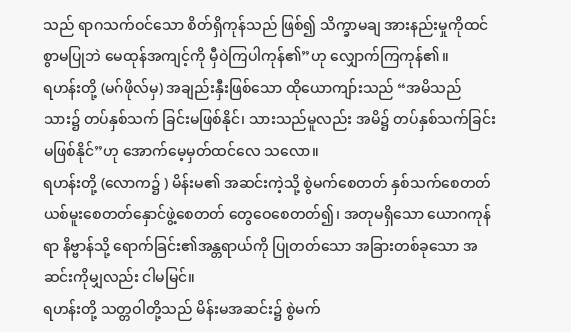သည် ရာဂသက်ဝင်သော စိတ်ရှိကုန်သည် ဖြစ်၍ သိက္ခာမချ အားနည်းမှုကိုထင်စွာမပြုဘဲ မေထုန်အကျင့်ကို မှီဝဲကြပါကုန်၏”ဟု လျှောက်ကြကုန်၏။
ရဟန်းတို့ (မဂ်ဖိုလ်မှ) အချည်းနှီးဖြစ်သော ထိုယောကျာ်းသည် “အမိသည် သား၌ တပ်နှစ်သက် ခြင်းမဖြစ်နိုင်၊ သားသည်မူလည်း အမိ၌ တပ်နှစ်သက်ခြင်း မဖြစ်နိုင်”ဟု အောက်မေ့မှတ်ထင်လေ သလော။
ရဟန်းတို့ (လောက၌ ) မိန်းမ၏ အဆင်းကဲ့သို့ စွဲမက်စေတတ် နှစ်သက်စေတတ် ယစ်မူးစေတတ်နှောင်ဖွဲ့စေတတ် တွေဝေစေတတ်၍၊ အတုမရှိသော ယောဂကုန်ရာ နိဗ္ဗာန်သို့ ရောက်ခြင်း၏အန္တရာယ်ကို ပြုတတ်သော အခြားတစ်ခုသော အဆင်းကိုမျှလည်း ငါမမြင်။
ရဟန်းတို့ သတ္တဝါတို့သည် မိန်းမအဆင်း၌ စွဲမက်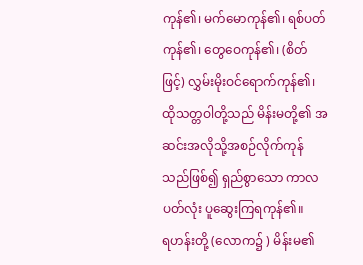ကုန်၏၊ မက်မောကုန်၏၊ ရစ်ပတ်ကုန်၏၊ တွေဝေကုန်၏၊ (စိတ်ဖြင့်) လွှမ်းမိုးဝင်ရောက်ကုန်၏၊ ထိုသတ္တဝါတို့သည် မိန်းမတို့၏ အဆင်းအလိုသို့အစဉ်လိုက်ကုန်သည်ဖြစ်၍ ရှည်စွာသော ကာလပတ်လုံး ပူဆွေးကြရကုန်၏။
ရဟန်းတို့ (လောက၌ ) မိန်းမ၏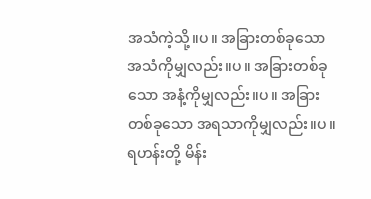အသံကဲ့သို့။ပ။ အခြားတစ်ခုသော အသံကိုမျှလည်း။ပ။ အခြားတစ်ခုသော အနံ့ကိုမျှလည်း။ပ။ အခြားတစ်ခုသော အရသာကိုမျှလည်း။ပ။ ရဟန်းတို့ မိန်း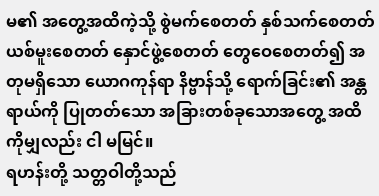မ၏ အတွေ့အထိကဲ့သို့ စွဲမက်စေတတ် နှစ်သက်စေတတ် ယစ်မူးစေတတ် နှောင်ဖွဲ့စေတတ် တွေဝေစေတတ်၍ အတုမရှိသော ယောဂကုန်ရာ နိဗ္ဗာန်သို့ ရောက်ခြင်း၏ အန္တရာယ်ကို ပြုတတ်သော အခြားတစ်ခုသောအတွေ့ အထိကိုမျှလည်း ငါ မမြင်။
ရဟန်းတို့ သတ္တဝါတို့သည်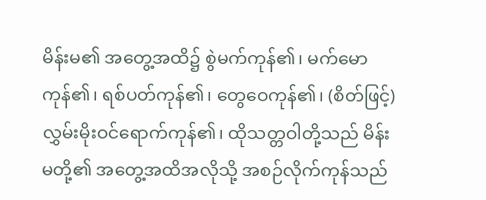မိန်းမ၏ အတွေ့အထိ၌ စွဲမက်ကုန်၏၊ မက်မောကုန်၏၊ ရစ်ပတ်ကုန်၏၊ တွေဝေကုန်၏၊ (စိတ်ဖြင့်) လွှမ်းမိုးဝင်ရောက်ကုန်၏၊ ထိုသတ္တဝါတို့သည် မိန်းမတို့၏ အတွေ့အထိအလိုသို့ အစဉ်လိုက်ကုန်သည်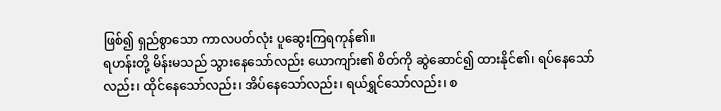ဖြစ်၍ ရှည်စွာသော ကာလပတ်လုံး ပူဆွေးကြရကုန်၏။
ရဟန်းတို့ မိန်းမသည် သွားနေသော်လည်း ယောကျာ်း၏ စိတ်ကို ဆွဲဆောင်၍ ထားနိုင်၏၊ ရပ်နေသော်လည်း၊ ထိုင်နေသော်လည်း၊ အိပ်နေသော်လည်း၊ ရယ်ရွှင်သော်လည်း၊ စ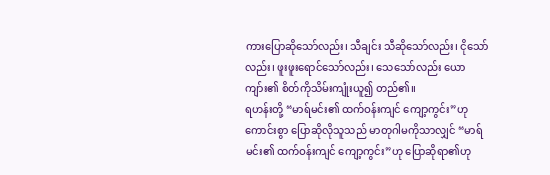ကားပြောဆိုသော်လည်း၊ သီချင်း သီဆိုသော်လည်း၊ ငိုသော်လည်း၊ ဖူးဖူးရောင်သော်လည်း၊ သေသော်လည်း ယောကျာ်း၏ စိတ်ကိုသိမ်းကျုံးယူ၍ တည်၏။
ရဟန်းတို့ “မာရ်မင်း၏ ထက်ဝန်းကျင် ကျော့ကွင်း”ဟု ကောင်းစွာ ပြောဆိုလိုသူသည် မာတုဂါမကိုသာလျှင် “မာရ်မင်း၏ ထက်ဝန်းကျင် ကျော့ကွင်း”ဟု ပြောဆိုရာ၏ဟု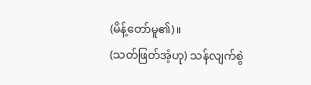(မိန့်တော်မူ၏)။
(သတ်ဖြတ်အံ့ဟု) သန်လျက်စွဲ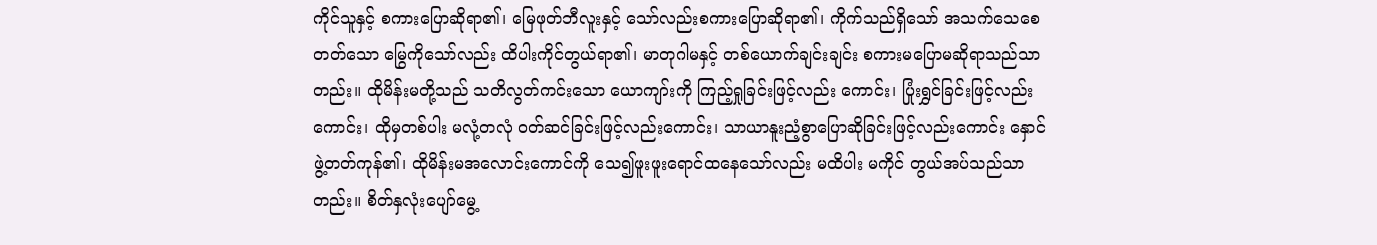ကိုင်သူနှင့် စကားပြောဆိုရာ၏၊ မြေဖုတ်ဘီလူးနှင့် သော်လည်းစကားပြောဆိုရာ၏၊ ကိုက်သည်ရှိသော် အသက်သေစေတတ်သော မြွေကိုသော်လည်း ထိပါးကိုင်တွယ်ရာ၏၊ မာတုဂါမနှင့် တစ်ယောက်ချင်းချင်း စကားမပြောမဆိုရာသည်သာတည်း။ ထိုမိန်းမတို့သည် သတိလွတ်ကင်းသော ယောကျာ်းကို ကြည့်ရှုခြင်းဖြင့်လည်း ကောင်း၊ ပြုံးရွှင်ခြင်းဖြင့်လည်းကောင်း၊ ထိုမှတစ်ပါး မလုံ့တလုံ ဝတ်ဆင်ခြင်းဖြင့်လည်းကောင်း၊ သာယာနူးညံ့စွာပြောဆိုခြင်းဖြင့်လည်းကောင်း နှောင်ဖွဲ့တတ်ကုန်၏၊ ထိုမိန်းမအလောင်းကောင်ကို သေ၍ဖူးဖူးရောင်ထနေသော်လည်း မထိပါး မကိုင် တွယ်အပ်သည်သာတည်း။ စိတ်နှလုံးပျော်မွေ့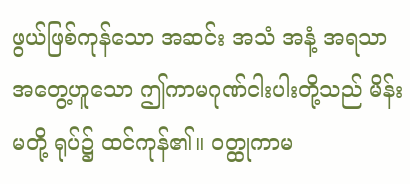ဖွယ်ဖြစ်ကုန်သော အဆင်း အသံ အနံ့ အရသာ အတွေ့ဟူသော ဤကာမဂုဏ်ငါးပါးတို့သည် မိန်းမတို့ ရုပ်၌ ထင်ကုန်၏။ ဝတ္ထုကာမ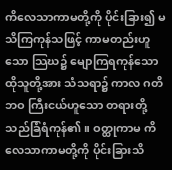ကိလေသာကာမတို့ကို ပိုင်းခြား၍ မသိကြကုန်သဖြင့် ကာမတည်းဟူသော သြဃ၌ မျောကြရကုန်သော ထိုသူတို့အား သံသရာ၌ ကာလ ဂတိ ဘဝ ကြီးငယ်ဟူသော တရားတို့သည်ခြံရံကုန်၏။ ဝတ္ထုကာမ ကိလေသာကာမတို့ကို ပိုင်းခြားသိ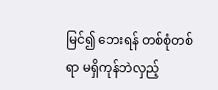မြင်၍ ဘေးရန် တစ်စုံတစ်ရာ မရှိကုန်ဘဲလှည့်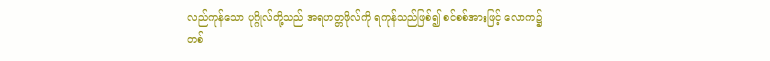လည်ကုန်သော ပုဂ္ဂိုလ်တို့သည် အရဟတ္တဖိုလ်ကို ရကုန်သည်ဖြစ်၍ စင်စစ်အားဖြင့် လောက၌ တစ်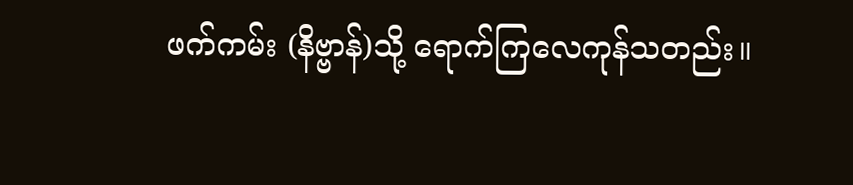ဖက်ကမ်း (နိဗ္ဗာန်)သို့ ရောက်ကြလေကုန်သတည်း။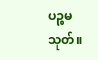ပဉ္စမသုတ်။